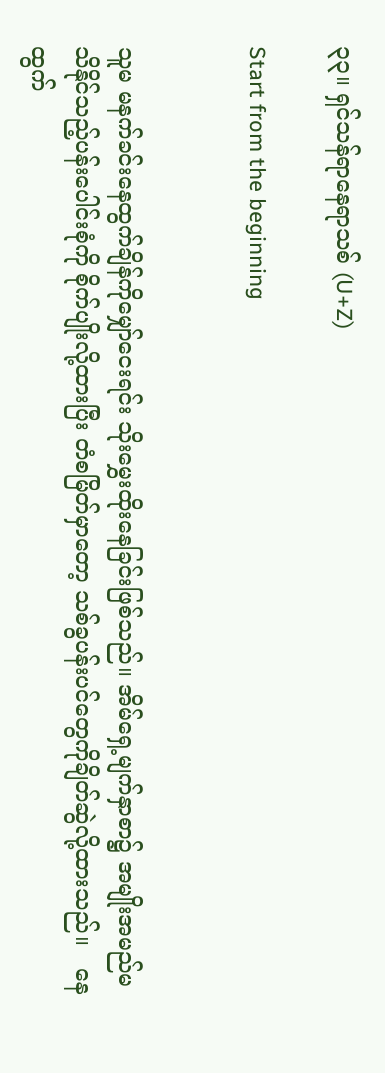၃၃။ ရှင်သန်ရာနေရာသစ် (U+Z)

Start from the beginning


သူမ မနက်ခင်းနေထွက်ချိန်ကိုမျှော်ငေးရင်း သိုးမွှေးထိုးနေခြင်းဖြစ်သည်။ အိမ်ရှေ့မျက်နှာစာ၌ အမျိုးအမည်မသိနိုင်သည့်ပန်းပေါင်းစုံကို စိုက်ပျိုးလို့ထားပြီး တံစမြိတ်မှာတော့ သစ်ခွပန်းပင်တွေကိုချိတ်ဆွဲလို့ထားသည်။   နေထွက်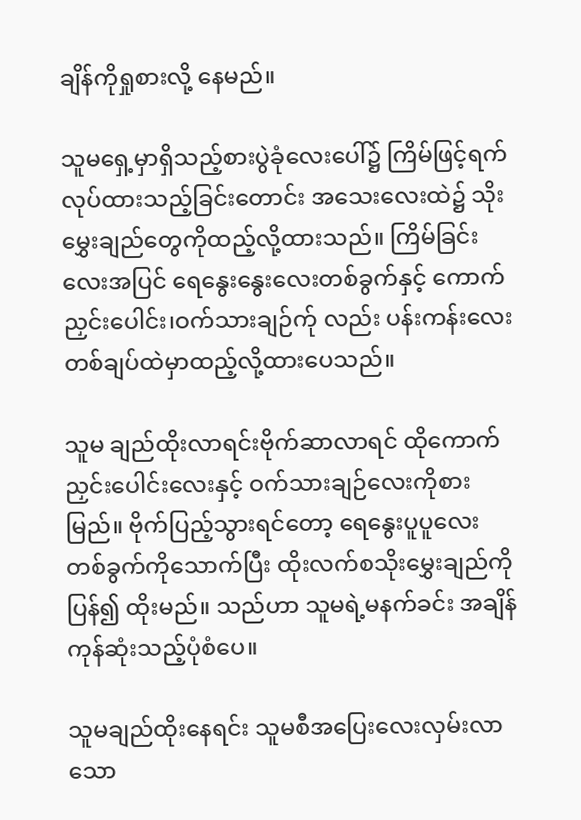ချိန်ကိုရှုစားလို့ နေမည်။

သူမရှေ့မှာရှိသည့်စားပွဲခုံလေးပေါ်၌ ကြိမ်ဖြင့်ရက်လုပ်ထားသည့်ခြင်းတောင်း အသေးလေးထဲ၌ သိုးမွှေးချည်တွေကိုထည့်လို့ထားသည်။ ကြိမ်ခြင်းလေးအပြင် ရေနွေးနွေးလေးတစ်ခွက်နှင့် ကောက်ညှင်းပေါင်း၊ဝက်သားချဉ်က်ု လည်း ပန်းကန်းလေးတစ်ချပ်ထဲမှာထည့်လို့ထားပေသည်။

သူမ ချည်ထိုးလာရင်းဗိုက်ဆာလာရင် ထိုကောက်ညှင်းပေါင်းလေးနှင့် ဝက်သားချဉ်လေးကိုစားမြည်။ ဗိုက်ပြည့်သွားရင်တော့ ရေနွေးပူပူလေးတစ်ခွက်ကိုသောက်ပြီး ထိုးလက်စသိုးမွှေးချည်ကိုပြန်၍ ထိုးမည်။ သည်ဟာ သူမရဲ့မနက်ခင်း အချိန်ကုန်ဆုံးသည့်ပုံစံပေ။

သူမချည်ထိုးနေရင်း သူမစီအပြေးလေးလှမ်းလာသော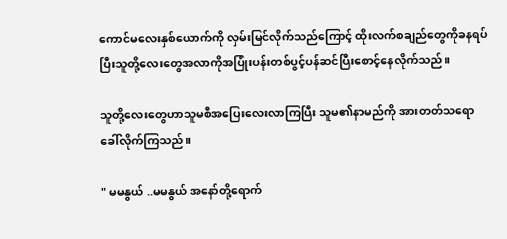ကောင်မလေးနှစ်ယောက်ကို လှမ်းမြင်လိုက်သည်ကြောင့် ထိုးလက်စချည်တွေကိုခနရပ်ပြီးသူတို့လေးတွေအလာကိုအပြုံးပန်းတစ်ပွင့်ပန်ဆင်ပြီးစောင့်နေလိုက်သည်။

သူတို့လေးတွေဟာသူမစီအပြေးလေးလာကြပြီး သူမ၏နာမည်ကို အားတတ်သရောခေါ်လိုက်ကြသည်။

" မမနွယ် ..မမနွယ် အနော်တို့ရောက်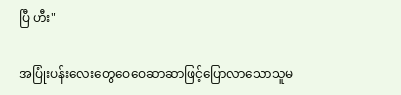ပြီ ဟီး"

အပြုံးပန်းလေးတွေဝေဝေဆာဆာဖြင့်ပြောလာသောသူမ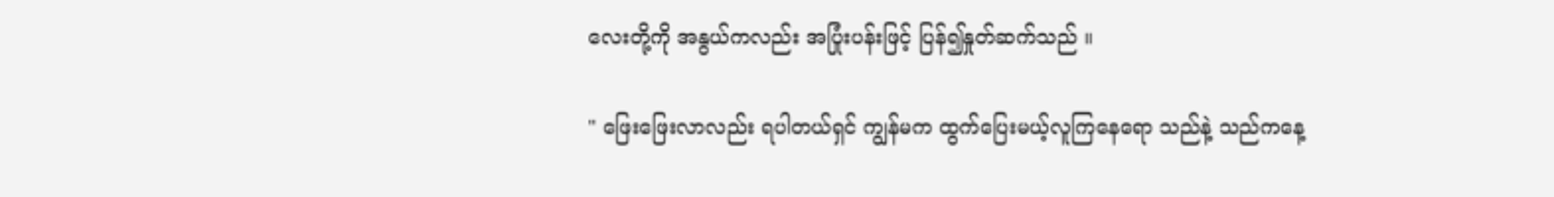လေးတို့ကို အနွယ်ကလည်း အပြုံးပန်းဖြင့် ပြန်၍နှုတ်ဆက်သည် ။

" ဖြေးဖြေးလာလည်း ရပါတယ်ရှင် ကျွန်မက ထွက်ပြေးမယ့်လူကြနေရော သည်နဲ့ သည်ကနေ့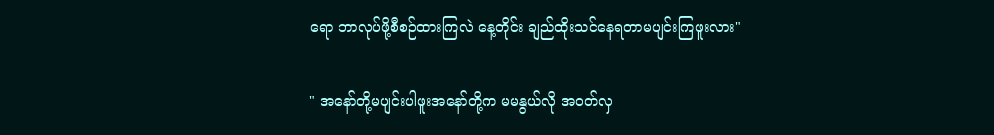ရော ဘာလုပ်ဖို့စီစဉ်ထားကြလဲ နေ့တိုင်း ချည်ထိုးသင်နေရတာမပျင်းကြဖူးလား"

" အနော်တို့မပျင်းပါဖူးအနော်တို့က မမနွယ်လို အဝတ်လှ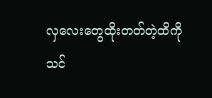လှလေးတွေထိုးတတ်တဲ့ထိကိုသင်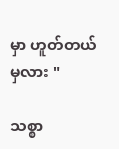မှာ ဟူတ်တယ်မှလား "

သစ္စာ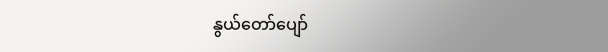နွယ်တော်ပျော်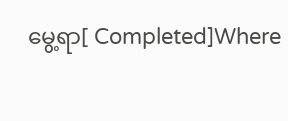မွေ့ရာ[ Completed]Where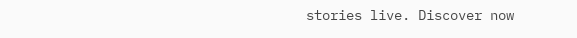stories live. Discover now